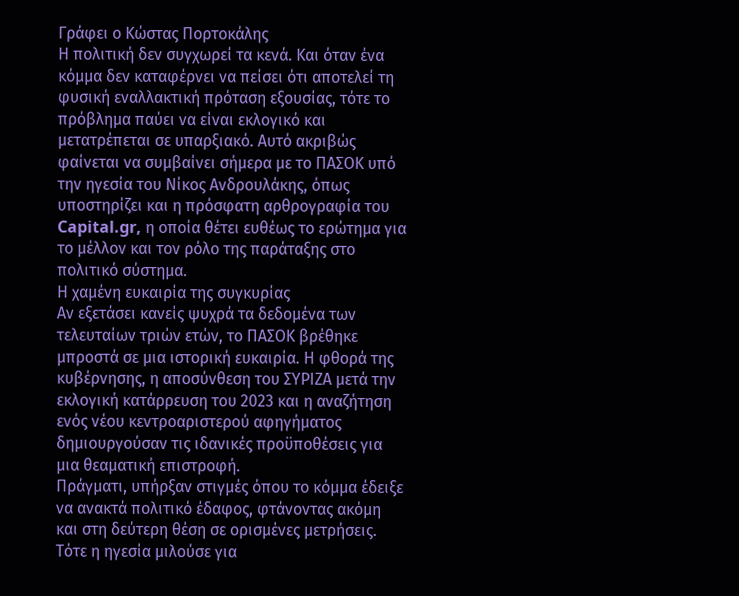Γράφει ο Κώστας Πορτοκάλης
Η πολιτική δεν συγχωρεί τα κενά. Και όταν ένα κόμμα δεν καταφέρνει να πείσει ότι αποτελεί τη φυσική εναλλακτική πρόταση εξουσίας, τότε το πρόβλημα παύει να είναι εκλογικό και μετατρέπεται σε υπαρξιακό. Αυτό ακριβώς φαίνεται να συμβαίνει σήμερα με το ΠΑΣΟΚ υπό την ηγεσία του Νίκος Ανδρουλάκης, όπως υποστηρίζει και η πρόσφατη αρθρογραφία του Capital.gr, η οποία θέτει ευθέως το ερώτημα για το μέλλον και τον ρόλο της παράταξης στο πολιτικό σύστημα.
Η χαμένη ευκαιρία της συγκυρίας
Αν εξετάσει κανείς ψυχρά τα δεδομένα των τελευταίων τριών ετών, το ΠΑΣΟΚ βρέθηκε μπροστά σε μια ιστορική ευκαιρία. Η φθορά της κυβέρνησης, η αποσύνθεση του ΣΥΡΙΖΑ μετά την εκλογική κατάρρευση του 2023 και η αναζήτηση ενός νέου κεντροαριστερού αφηγήματος δημιουργούσαν τις ιδανικές προϋποθέσεις για μια θεαματική επιστροφή.
Πράγματι, υπήρξαν στιγμές όπου το κόμμα έδειξε να ανακτά πολιτικό έδαφος, φτάνοντας ακόμη και στη δεύτερη θέση σε ορισμένες μετρήσεις. Τότε η ηγεσία μιλούσε για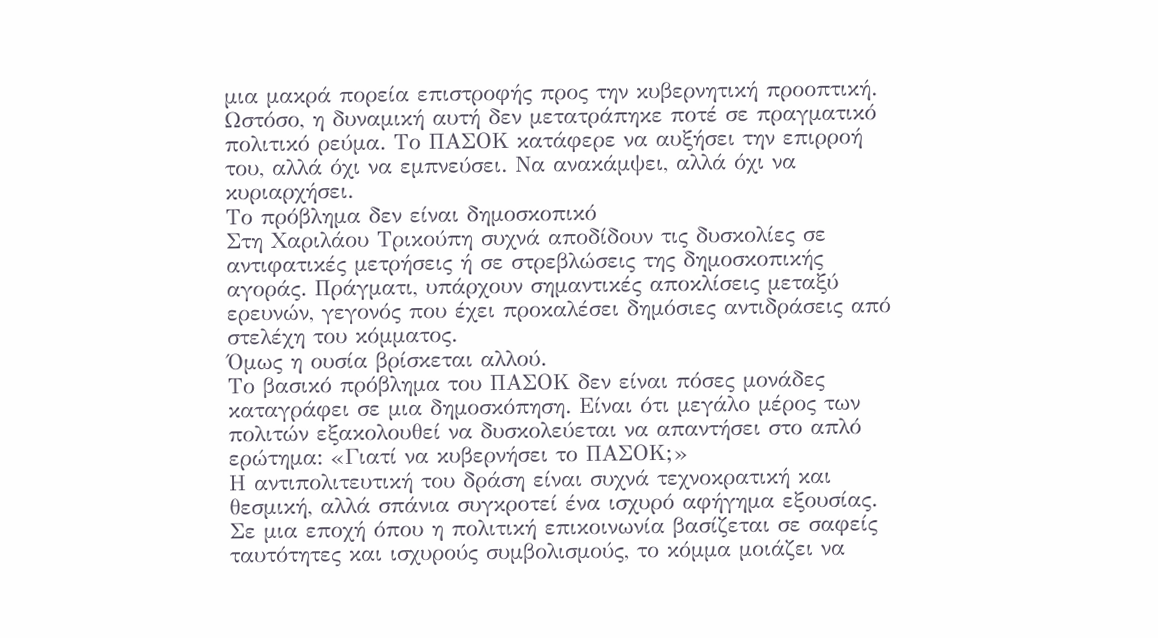μια μακρά πορεία επιστροφής προς την κυβερνητική προοπτική.
Ωστόσο, η δυναμική αυτή δεν μετατράπηκε ποτέ σε πραγματικό πολιτικό ρεύμα. Το ΠΑΣΟΚ κατάφερε να αυξήσει την επιρροή του, αλλά όχι να εμπνεύσει. Να ανακάμψει, αλλά όχι να κυριαρχήσει.
Το πρόβλημα δεν είναι δημοσκοπικό
Στη Χαριλάου Τρικούπη συχνά αποδίδουν τις δυσκολίες σε αντιφατικές μετρήσεις ή σε στρεβλώσεις της δημοσκοπικής αγοράς. Πράγματι, υπάρχουν σημαντικές αποκλίσεις μεταξύ ερευνών, γεγονός που έχει προκαλέσει δημόσιες αντιδράσεις από στελέχη του κόμματος.
Όμως η ουσία βρίσκεται αλλού.
Το βασικό πρόβλημα του ΠΑΣΟΚ δεν είναι πόσες μονάδες καταγράφει σε μια δημοσκόπηση. Είναι ότι μεγάλο μέρος των πολιτών εξακολουθεί να δυσκολεύεται να απαντήσει στο απλό ερώτημα: «Γιατί να κυβερνήσει το ΠΑΣΟΚ;»
Η αντιπολιτευτική του δράση είναι συχνά τεχνοκρατική και θεσμική, αλλά σπάνια συγκροτεί ένα ισχυρό αφήγημα εξουσίας. Σε μια εποχή όπου η πολιτική επικοινωνία βασίζεται σε σαφείς ταυτότητες και ισχυρούς συμβολισμούς, το κόμμα μοιάζει να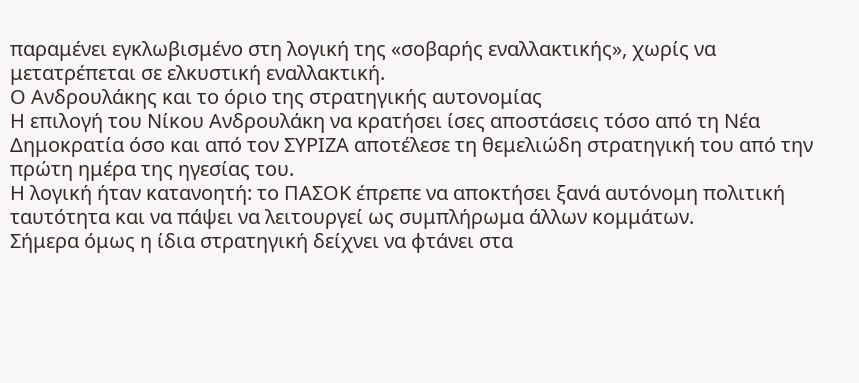παραμένει εγκλωβισμένο στη λογική της «σοβαρής εναλλακτικής», χωρίς να μετατρέπεται σε ελκυστική εναλλακτική.
Ο Ανδρουλάκης και το όριο της στρατηγικής αυτονομίας
Η επιλογή του Νίκου Ανδρουλάκη να κρατήσει ίσες αποστάσεις τόσο από τη Νέα Δημοκρατία όσο και από τον ΣΥΡΙΖΑ αποτέλεσε τη θεμελιώδη στρατηγική του από την πρώτη ημέρα της ηγεσίας του.
Η λογική ήταν κατανοητή: το ΠΑΣΟΚ έπρεπε να αποκτήσει ξανά αυτόνομη πολιτική ταυτότητα και να πάψει να λειτουργεί ως συμπλήρωμα άλλων κομμάτων.
Σήμερα όμως η ίδια στρατηγική δείχνει να φτάνει στα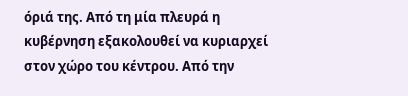όριά της. Από τη μία πλευρά η κυβέρνηση εξακολουθεί να κυριαρχεί στον χώρο του κέντρου. Από την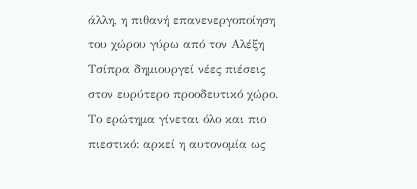άλλη, η πιθανή επανενεργοποίηση του χώρου γύρω από τον Αλέξη Τσίπρα δημιουργεί νέες πιέσεις στον ευρύτερο προοδευτικό χώρο.
Το ερώτημα γίνεται όλο και πιο πιεστικό: αρκεί η αυτονομία ως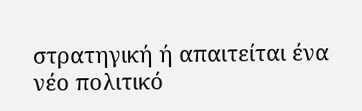στρατηγική ή απαιτείται ένα νέο πολιτικό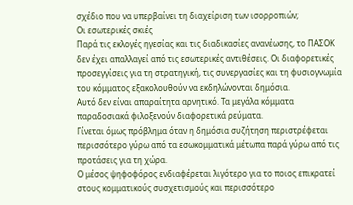σχέδιο που να υπερβαίνει τη διαχείριση των ισορροπιών;
Οι εσωτερικές σκιές
Παρά τις εκλογές ηγεσίας και τις διαδικασίες ανανέωσης, το ΠΑΣΟΚ δεν έχει απαλλαγεί από τις εσωτερικές αντιθέσεις. Οι διαφορετικές προσεγγίσεις για τη στρατηγική, τις συνεργασίες και τη φυσιογνωμία του κόμματος εξακολουθούν να εκδηλώνονται δημόσια.
Αυτό δεν είναι απαραίτητα αρνητικό. Τα μεγάλα κόμματα παραδοσιακά φιλοξενούν διαφορετικά ρεύματα.
Γίνεται όμως πρόβλημα όταν η δημόσια συζήτηση περιστρέφεται περισσότερο γύρω από τα εσωκομματικά μέτωπα παρά γύρω από τις προτάσεις για τη χώρα.
Ο μέσος ψηφοφόρος ενδιαφέρεται λιγότερο για το ποιος επικρατεί στους κομματικούς συσχετισμούς και περισσότερο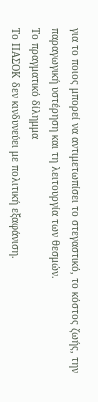για το ποιος μπορεί να αντιμετωπίσει το στεγαστικό, το κόστος ζωής, την παραγωγική υστέρηση και τη λειτουργία των θεσμών.
Το πραγματικό δίλημμα
Το ΠΑΣΟΚ δεν κινδυνεύει με πολιτική εξαφάνιση.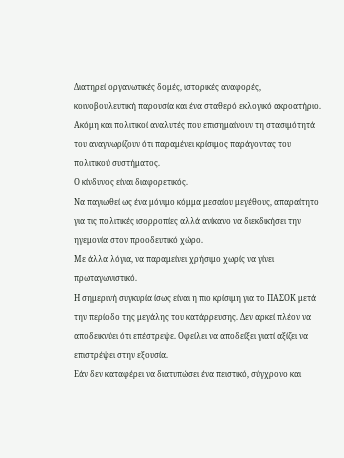Διατηρεί οργανωτικές δομές, ιστορικές αναφορές, κοινοβουλευτική παρουσία και ένα σταθερό εκλογικό ακροατήριο. Ακόμη και πολιτικοί αναλυτές που επισημαίνουν τη στασιμότητά του αναγνωρίζουν ότι παραμένει κρίσιμος παράγοντας του πολιτικού συστήματος.
Ο κίνδυνος είναι διαφορετικός.
Να παγιωθεί ως ένα μόνιμο κόμμα μεσαίου μεγέθους, απαραίτητο για τις πολιτικές ισορροπίες αλλά ανίκανο να διεκδικήσει την ηγεμονία στον προοδευτικό χώρο.
Με άλλα λόγια, να παραμείνει χρήσιμο χωρίς να γίνει πρωταγωνιστικό.
Η σημερινή συγκυρία ίσως είναι η πιο κρίσιμη για το ΠΑΣΟΚ μετά την περίοδο της μεγάλης του κατάρρευσης. Δεν αρκεί πλέον να αποδεικνύει ότι επέστρεψε. Οφείλει να αποδείξει γιατί αξίζει να επιστρέψει στην εξουσία.
Εάν δεν καταφέρει να διατυπώσει ένα πειστικό, σύγχρονο και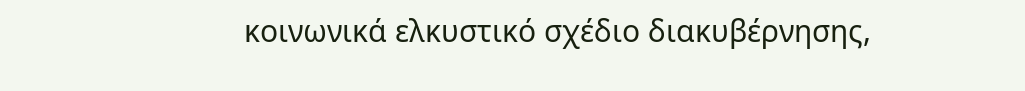κοινωνικά ελκυστικό σχέδιο διακυβέρνησης,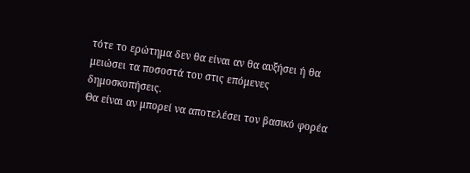τότε το ερώτημα δεν θα είναι αν θα αυξήσει ή θα μειώσει τα ποσοστά του στις επόμενες δημοσκοπήσεις.
Θα είναι αν μπορεί να αποτελέσει τον βασικό φορέα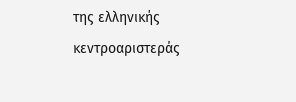της ελληνικής κεντροαριστεράς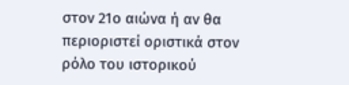στον 21ο αιώνα ή αν θα περιοριστεί οριστικά στον ρόλο του ιστορικού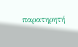παρατηρητή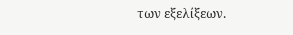των εξελίξεων.